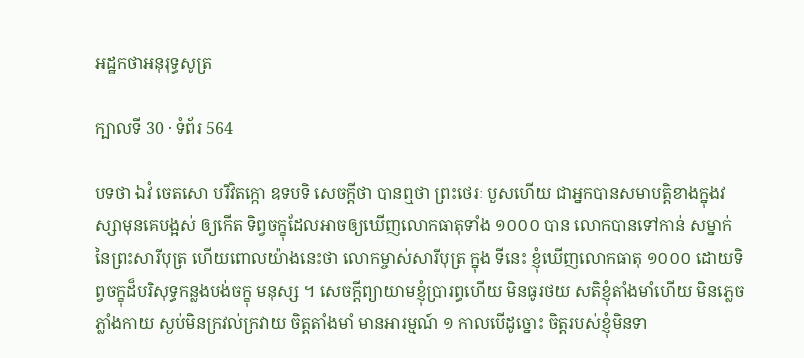អដ្ឋកថាអនុរុទ្ធសូត្រ

ក្បាលទី 30 · ទំព័រ 564

បទថា ឯវំ ចេតសោ បរិវិតក្កោ ឧទបទិ សេចក្តីថា បានឮថា ព្រះថេរៈ បួសហើយ ជាអ្នកបានសមាបត្តិខាងក្នុងវស្សាមុនគេបង្អស់ ឲ្យកើត ទិព្វចក្ខុដែលអាចឲ្យឃើញលោកធាតុទាំង ១០០០ បាន លោកបានទៅកាន់ សម្នាក់នៃព្រះសារីបុត្រ ហើយពោលយ៉ាងនេះថា លោកម្ចាស់សារីបុត្រ ក្នុង ទីនេះ ខ្ញុំឃើញលោកធាតុ ១០០០ ដោយទិព្វចក្ខុដ៏បរិសុទ្ធកន្លងបង់ចក្ខុ មនុស្ស ។ សេចក្តីព្យាយាមខ្ញុំប្រារព្ធហើយ មិនធូរថយ សតិខ្ញុំតាំងមាំហើយ មិនភ្លេចភ្លាំងកាយ ស្ងប់មិនក្រវល់ក្រវាយ ចិត្តតាំងមាំ មានអារម្មណ៍ ១ កាលបើដូច្នោះ ចិត្តរបស់ខ្ញុំមិនទា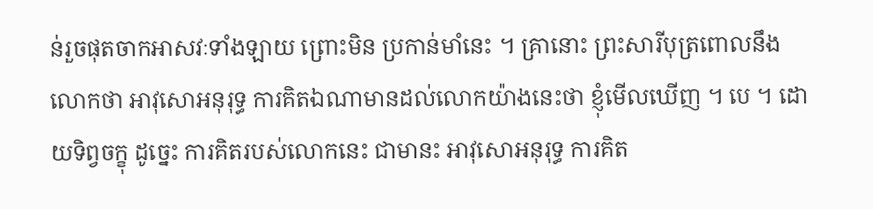ន់រួចផុតចាកអាសវៈទាំងឡាយ ព្រោះមិន ប្រកាន់មាំនេះ ។ គ្រានោះ ព្រះសារីបុត្រពោលនឹងលោកថា អាវុសោអនុរុទ្ធ ការគិតឯណាមានដល់លោកយ៉ាងនេះថា ខ្ញុំមើលឃើញ ។ បេ ។ ដោយទិព្វចក្ខុ ដូច្នេះ ការគិតរបស់លោកនេះ ជាមានះ អាវុសោអនុរុទ្ធ ការគិត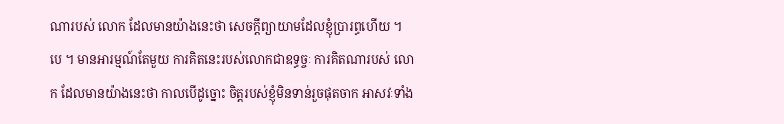ណារបស់ លោក ដែលមានយ៉ាងនេះថា សេចក្តីព្យាយាមដែលខ្ញុំប្រារព្ធហើយ ។ បេ ។ មានអារម្មណ៍តែមួយ ការគិតនេះរបស់លោកជាឧទ្ធច្ចៈ ការគិតណារបស់ លោក ដែលមានយ៉ាងនេះថា កាលបើដូច្នោះ ចិត្តរបស់ខ្ញុំមិនទាន់រួចផុតចាក អាសវៈទាំង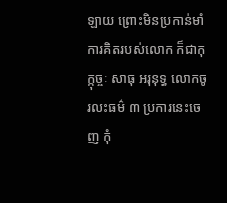ឡាយ ព្រោះមិនប្រកាន់មាំ ការគិតរបស់លោក ក៏ជាកុក្កុច្ចៈ សាធុ អរុនុទ្ធ លោកចូរលះធម៌ ៣ ប្រការនេះចេញ កុំ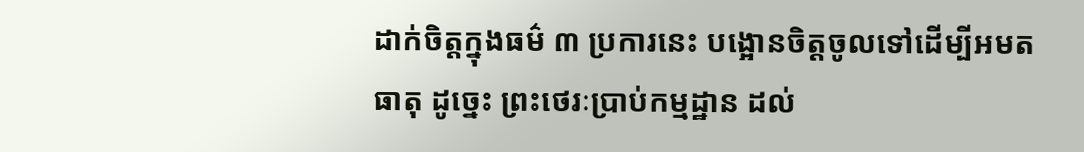ដាក់ចិត្តក្នុងធម៌ ៣ ប្រការនេះ បង្អោនចិត្តចូលទៅដើម្បីអមតធាតុ ដូច្នេះ ព្រះថេរៈប្រាប់កម្មដ្ឋាន ដល់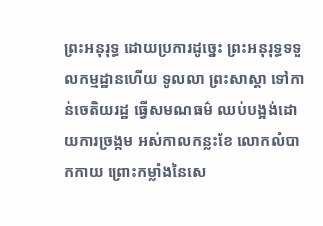ព្រះអនុរុទ្ធ ដោយប្រការដូច្នេះ ព្រះអនុរុទ្ធទទួលកម្មដ្ឋានហើយ ទូលលា ព្រះសាស្តា ទៅកាន់ចេតិយរដ្ឋ ធ្វើសមណធម៌ ឈប់បង្អង់ដោយការច្រង្កម អស់កាលកន្លះខែ លោកលំបាកកាយ ព្រោះកម្លាំងនៃសេ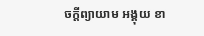ចក្តីព្យាយាម អង្គុយ ខា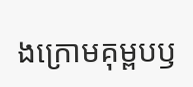ងក្រោមគុម្ពបឫ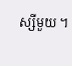ស្សីមួយ ។